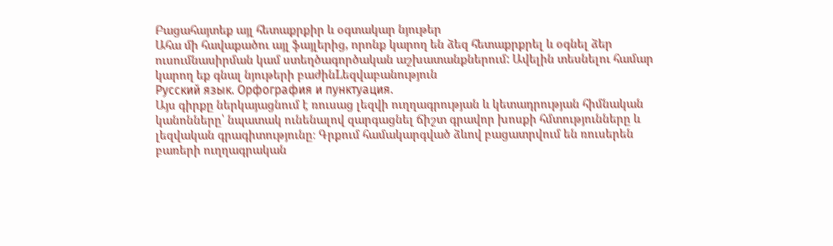Բացահայտեք այլ հետաքրքիր և օգտակար նյութեր
Ահա մի հավաքածու այլ ֆայլերից, որոնք կարող են ձեզ հետաքրքրել և օգնել ձեր ուսումնասիրման կամ ստեղծագործական աշխատանքներում: Ավելին տեսնելու համար կարող եք գնալ նյութերի բաժինLեզվաբանություն
Русский язык. Орфография и пунктуация.
Այս գիրքը ներկայացնում է ռուսաց լեզվի ուղղագրության և կետադրության հիմնական կանոնները՝ նպատակ ունենալով զարգացնել ճիշտ գրավոր խոսքի հմտությունները և լեզվական գրագիտությունը։ Գրքում համակարգված ձևով բացատրվում են ռուսերեն բառերի ուղղագրական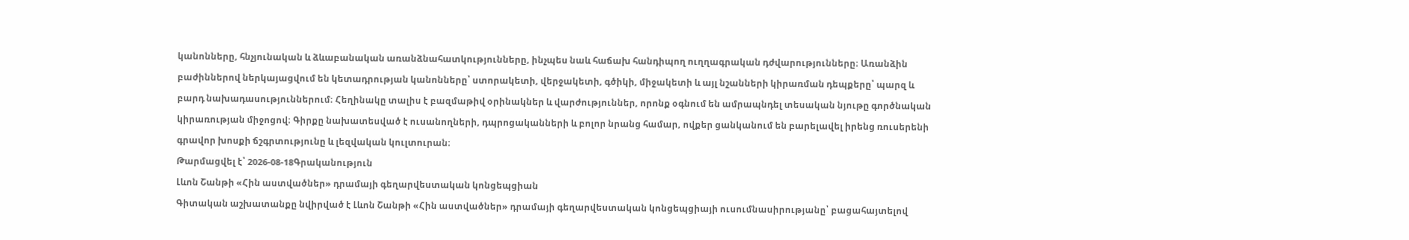կանոնները, հնչյունական և ձևաբանական առանձնահատկությունները, ինչպես նաև հաճախ հանդիպող ուղղագրական դժվարությունները։ Առանձին բաժիններով ներկայացվում են կետադրության կանոնները՝ ստորակետի, վերջակետի, գծիկի, միջակետի և այլ նշանների կիրառման դեպքերը՝ պարզ և բարդ նախադասություններում։ Հեղինակը տալիս է բազմաթիվ օրինակներ և վարժություններ, որոնք օգնում են ամրապնդել տեսական նյութը գործնական կիրառության միջոցով։ Գիրքը նախատեսված է ուսանողների, դպրոցականների և բոլոր նրանց համար, ովքեր ցանկանում են բարելավել իրենց ռուսերենի գրավոր խոսքի ճշգրտությունը և լեզվական կուլտուրան։
Թարմացվել է՝ 2026-08-18Գրականություն
Լևոն Շանթի «Հին աստվածներ» դրամայի գեղարվեստական կոնցեպցիան
Գիտական աշխատանքը նվիրված է Լևոն Շանթի «Հին աստվածներ» դրամայի գեղարվեստական կոնցեպցիայի ուսումնասիրությանը՝ բացահայտելով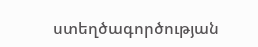ստեղծագործության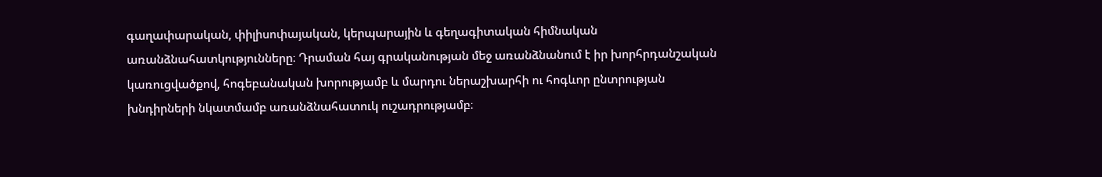գաղափարական, փիլիսոփայական, կերպարային և գեղագիտական հիմնական առանձնահատկությունները։ Դրաման հայ գրականության մեջ առանձնանում է իր խորհրդանշական կառուցվածքով, հոգեբանական խորությամբ և մարդու ներաշխարհի ու հոգևոր ընտրության խնդիրների նկատմամբ առանձնահատուկ ուշադրությամբ։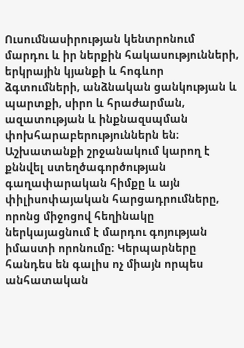Ուսումնասիրության կենտրոնում մարդու և իր ներքին հակասությունների, երկրային կյանքի և հոգևոր ձգտումների, անձնական ցանկության և պարտքի, սիրո և հրաժարման, ազատության և ինքնազսպման փոխհարաբերություններն են։ Աշխատանքի շրջանակում կարող է քննվել ստեղծագործության գաղափարական հիմքը և այն փիլիսոփայական հարցադրումները, որոնց միջոցով հեղինակը ներկայացնում է մարդու գոյության իմաստի որոնումը։ Կերպարները հանդես են գալիս ոչ միայն որպես անհատական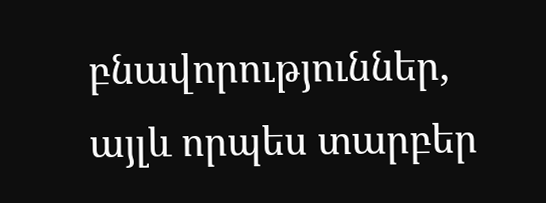բնավորություններ, այլև որպես տարբեր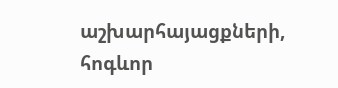աշխարհայացքների, հոգևոր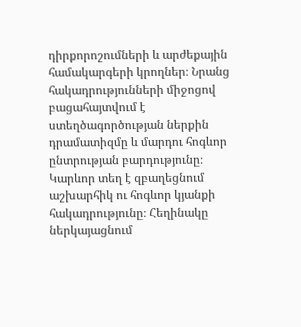դիրքորոշումների և արժեքային համակարգերի կրողներ։ Նրանց հակադրությունների միջոցով բացահայտվում է ստեղծագործության ներքին դրամատիզմը և մարդու հոգևոր ընտրության բարդությունը։ Կարևոր տեղ է զբաղեցնում աշխարհիկ ու հոգևոր կյանքի հակադրությունը։ Հեղինակը ներկայացնում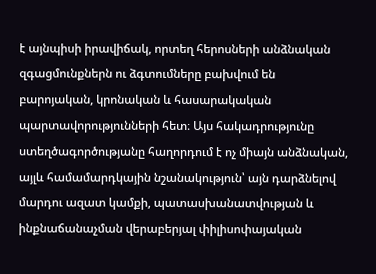է այնպիսի իրավիճակ, որտեղ հերոսների անձնական զգացմունքներն ու ձգտումները բախվում են բարոյական, կրոնական և հասարակական պարտավորությունների հետ։ Այս հակադրությունը ստեղծագործությանը հաղորդում է ոչ միայն անձնական, այլև համամարդկային նշանակություն՝ այն դարձնելով մարդու ազատ կամքի, պատասխանատվության և ինքնաճանաչման վերաբերյալ փիլիսոփայական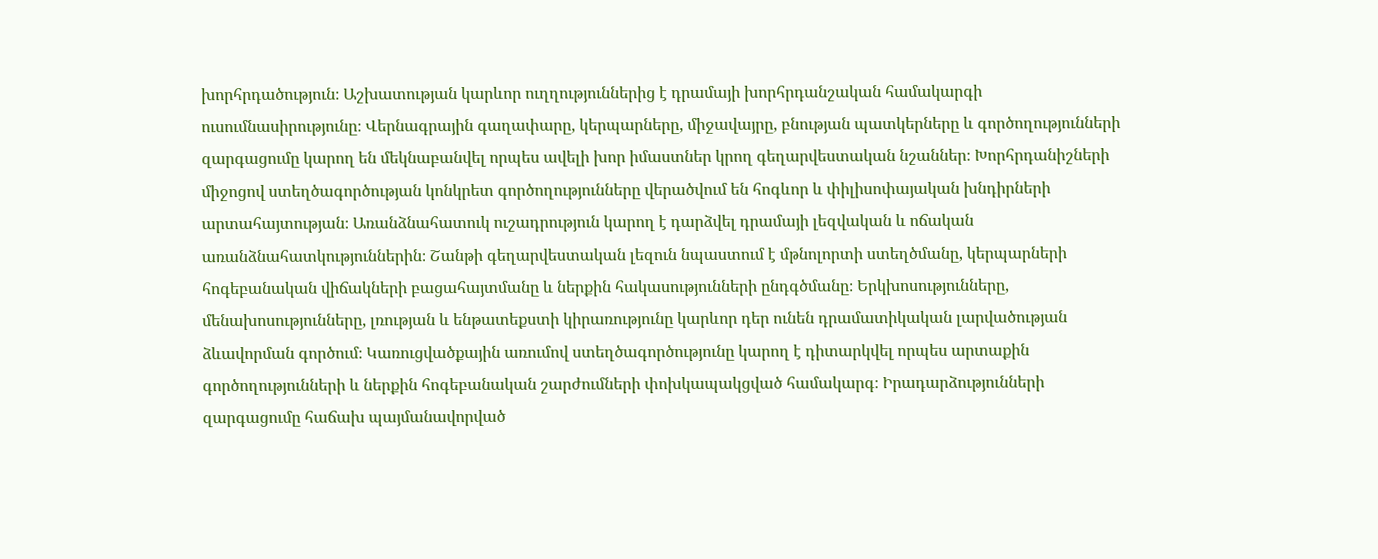խորհրդածություն։ Աշխատության կարևոր ուղղություններից է դրամայի խորհրդանշական համակարգի ուսումնասիրությունը։ Վերնագրային գաղափարը, կերպարները, միջավայրը, բնության պատկերները և գործողությունների զարգացումը կարող են մեկնաբանվել որպես ավելի խոր իմաստներ կրող գեղարվեստական նշաններ։ Խորհրդանիշների միջոցով ստեղծագործության կոնկրետ գործողությունները վերածվում են հոգևոր և փիլիսոփայական խնդիրների արտահայտության։ Առանձնահատուկ ուշադրություն կարող է դարձվել դրամայի լեզվական և ոճական առանձնահատկություններին։ Շանթի գեղարվեստական լեզուն նպաստում է մթնոլորտի ստեղծմանը, կերպարների հոգեբանական վիճակների բացահայտմանը և ներքին հակասությունների ընդգծմանը։ Երկխոսությունները, մենախոսությունները, լռության և ենթատեքստի կիրառությունը կարևոր դեր ունեն դրամատիկական լարվածության ձևավորման գործում։ Կառուցվածքային առումով ստեղծագործությունը կարող է դիտարկվել որպես արտաքին գործողությունների և ներքին հոգեբանական շարժումների փոխկապակցված համակարգ։ Իրադարձությունների զարգացումը հաճախ պայմանավորված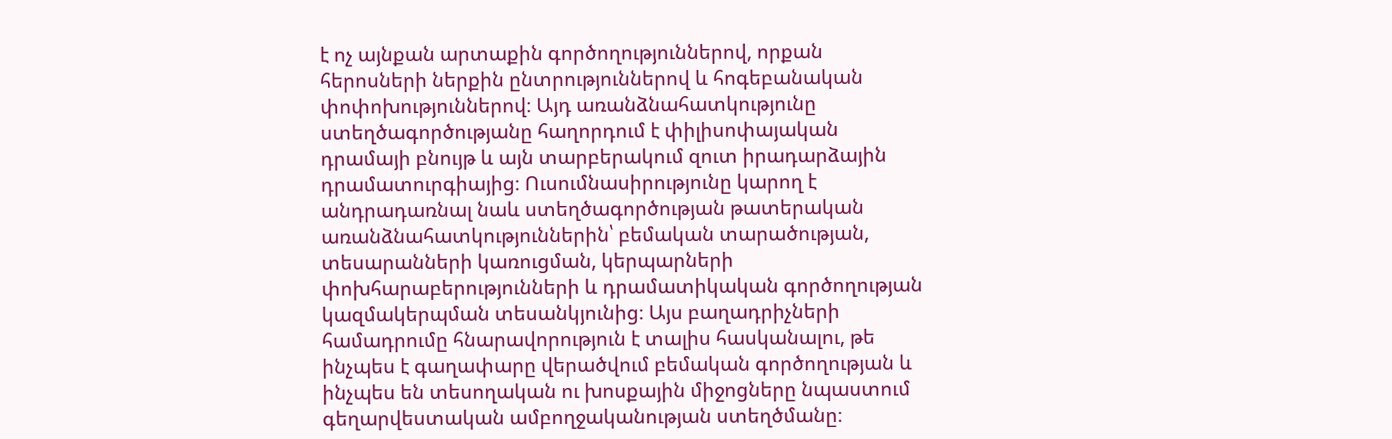է ոչ այնքան արտաքին գործողություններով, որքան հերոսների ներքին ընտրություններով և հոգեբանական փոփոխություններով։ Այդ առանձնահատկությունը ստեղծագործությանը հաղորդում է փիլիսոփայական դրամայի բնույթ և այն տարբերակում զուտ իրադարձային դրամատուրգիայից։ Ուսումնասիրությունը կարող է անդրադառնալ նաև ստեղծագործության թատերական առանձնահատկություններին՝ բեմական տարածության, տեսարանների կառուցման, կերպարների փոխհարաբերությունների և դրամատիկական գործողության կազմակերպման տեսանկյունից։ Այս բաղադրիչների համադրումը հնարավորություն է տալիս հասկանալու, թե ինչպես է գաղափարը վերածվում բեմական գործողության և ինչպես են տեսողական ու խոսքային միջոցները նպաստում գեղարվեստական ամբողջականության ստեղծմանը։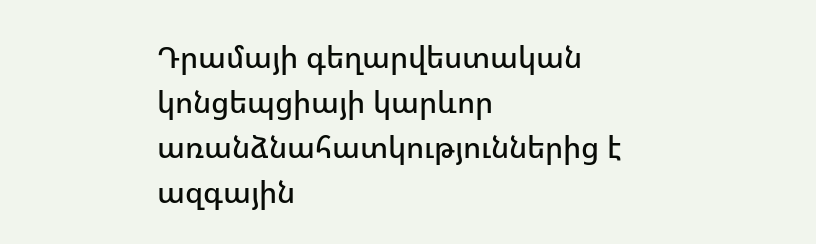Դրամայի գեղարվեստական կոնցեպցիայի կարևոր առանձնահատկություններից է ազգային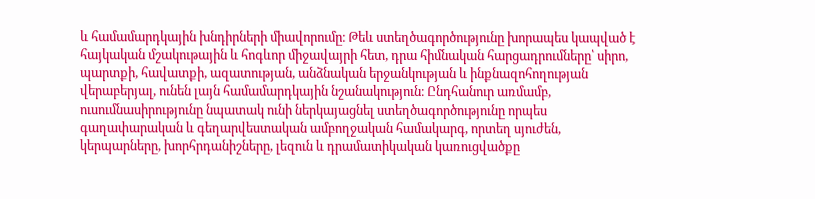և համամարդկային խնդիրների միավորումը։ Թեև ստեղծագործությունը խորապես կապված է հայկական մշակութային և հոգևոր միջավայրի հետ, դրա հիմնական հարցադրումները՝ սիրո, պարտքի, հավատքի, ազատության, անձնական երջանկության և ինքնազոհողության վերաբերյալ, ունեն լայն համամարդկային նշանակություն։ Ընդհանուր առմամբ, ուսումնասիրությունը նպատակ ունի ներկայացնել ստեղծագործությունը որպես գաղափարական և գեղարվեստական ամբողջական համակարգ, որտեղ սյուժեն, կերպարները, խորհրդանիշները, լեզուն և դրամատիկական կառուցվածքը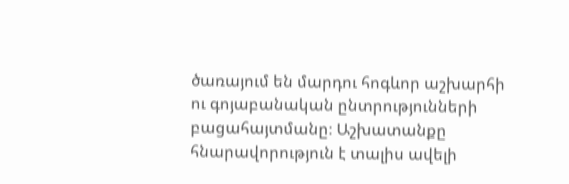ծառայում են մարդու հոգևոր աշխարհի ու գոյաբանական ընտրությունների բացահայտմանը։ Աշխատանքը հնարավորություն է տալիս ավելի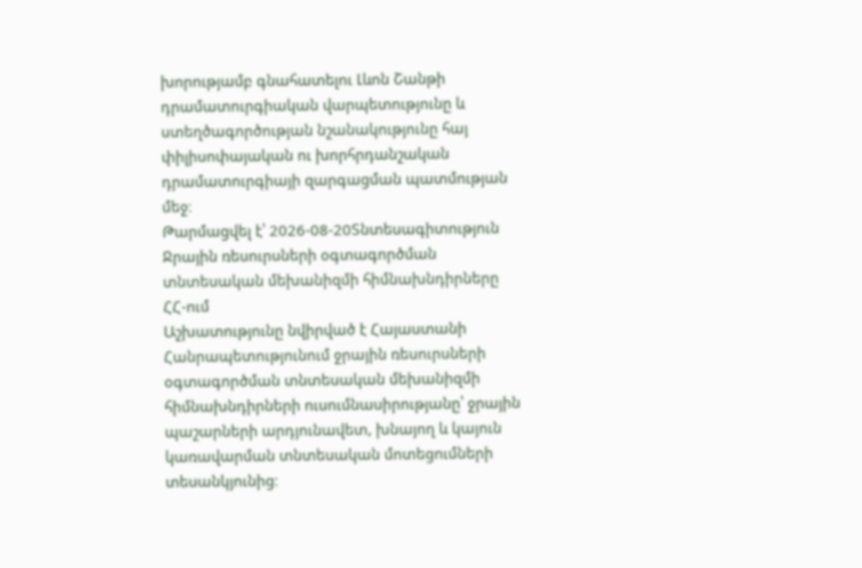խորությամբ գնահատելու Լևոն Շանթի դրամատուրգիական վարպետությունը և ստեղծագործության նշանակությունը հայ փիլիսոփայական ու խորհրդանշական դրամատուրգիայի զարգացման պատմության մեջ։
Թարմացվել է՝ 2026-08-20Տնտեսագիտություն
Ջրային ռեսուրսների օգտագործման տնտեսական մեխանիզմի հիմնախնդիրները ՀՀ-ում
Աշխատությունը նվիրված է Հայաստանի Հանրապետությունում ջրային ռեսուրսների օգտագործման տնտեսական մեխանիզմի հիմնախնդիրների ուսումնասիրությանը՝ ջրային պաշարների արդյունավետ, խնայող և կայուն կառավարման տնտեսական մոտեցումների տեսանկյունից։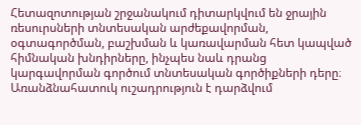Հետազոտության շրջանակում դիտարկվում են ջրային ռեսուրսների տնտեսական արժեքավորման, օգտագործման, բաշխման և կառավարման հետ կապված հիմնական խնդիրները, ինչպես նաև դրանց կարգավորման գործում տնտեսական գործիքների դերը։ Առանձնահատուկ ուշադրություն է դարձվում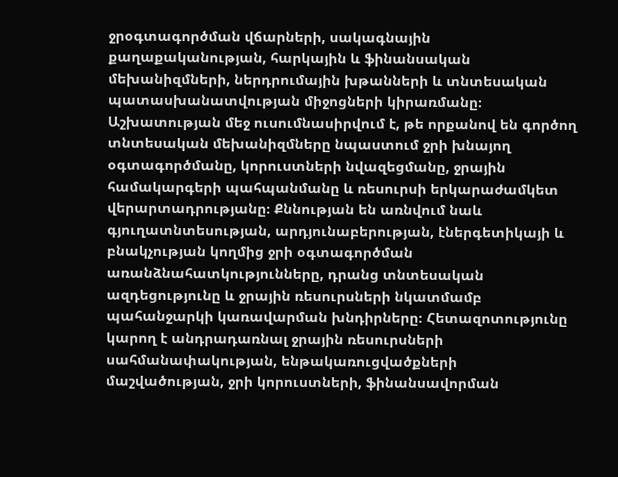ջրօգտագործման վճարների, սակագնային քաղաքականության, հարկային և ֆինանսական մեխանիզմների, ներդրումային խթանների և տնտեսական պատասխանատվության միջոցների կիրառմանը։ Աշխատության մեջ ուսումնասիրվում է, թե որքանով են գործող տնտեսական մեխանիզմները նպաստում ջրի խնայող օգտագործմանը, կորուստների նվազեցմանը, ջրային համակարգերի պահպանմանը և ռեսուրսի երկարաժամկետ վերարտադրությանը։ Քննության են առնվում նաև գյուղատնտեսության, արդյունաբերության, էներգետիկայի և բնակչության կողմից ջրի օգտագործման առանձնահատկությունները, դրանց տնտեսական ազդեցությունը և ջրային ռեսուրսների նկատմամբ պահանջարկի կառավարման խնդիրները։ Հետազոտությունը կարող է անդրադառնալ ջրային ռեսուրսների սահմանափակության, ենթակառուցվածքների մաշվածության, ջրի կորուստների, ֆինանսավորման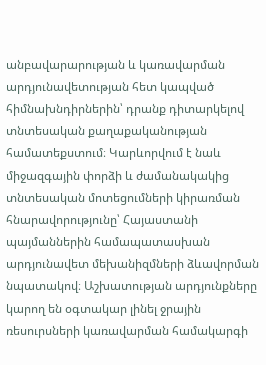անբավարարության և կառավարման արդյունավետության հետ կապված հիմնախնդիրներին՝ դրանք դիտարկելով տնտեսական քաղաքականության համատեքստում։ Կարևորվում է նաև միջազգային փորձի և ժամանակակից տնտեսական մոտեցումների կիրառման հնարավորությունը՝ Հայաստանի պայմաններին համապատասխան արդյունավետ մեխանիզմների ձևավորման նպատակով։ Աշխատության արդյունքները կարող են օգտակար լինել ջրային ռեսուրսների կառավարման համակարգի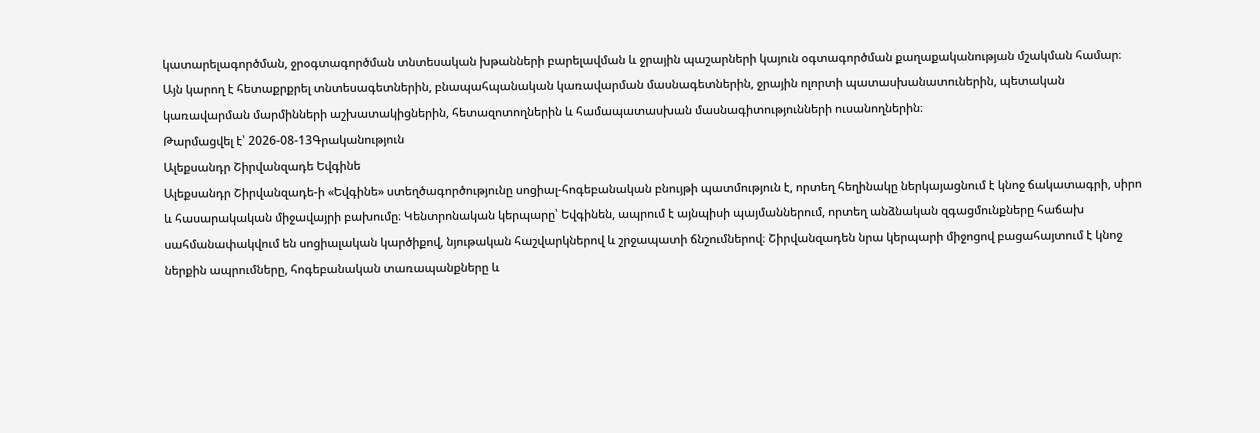կատարելագործման, ջրօգտագործման տնտեսական խթանների բարելավման և ջրային պաշարների կայուն օգտագործման քաղաքականության մշակման համար։ Այն կարող է հետաքրքրել տնտեսագետներին, բնապահպանական կառավարման մասնագետներին, ջրային ոլորտի պատասխանատուներին, պետական կառավարման մարմինների աշխատակիցներին, հետազոտողներին և համապատասխան մասնագիտությունների ուսանողներին։
Թարմացվել է՝ 2026-08-13Գրականություն
Ալեքսանդր Շիրվանզադե Եվգինե
Ալեքսանդր Շիրվանզադե-ի «Եվգինե» ստեղծագործությունը սոցիալ-հոգեբանական բնույթի պատմություն է, որտեղ հեղինակը ներկայացնում է կնոջ ճակատագրի, սիրո և հասարակական միջավայրի բախումը։ Կենտրոնական կերպարը՝ Եվգինեն, ապրում է այնպիսի պայմաններում, որտեղ անձնական զգացմունքները հաճախ սահմանափակվում են սոցիալական կարծիքով, նյութական հաշվարկներով և շրջապատի ճնշումներով։ Շիրվանզադեն նրա կերպարի միջոցով բացահայտում է կնոջ ներքին ապրումները, հոգեբանական տառապանքները և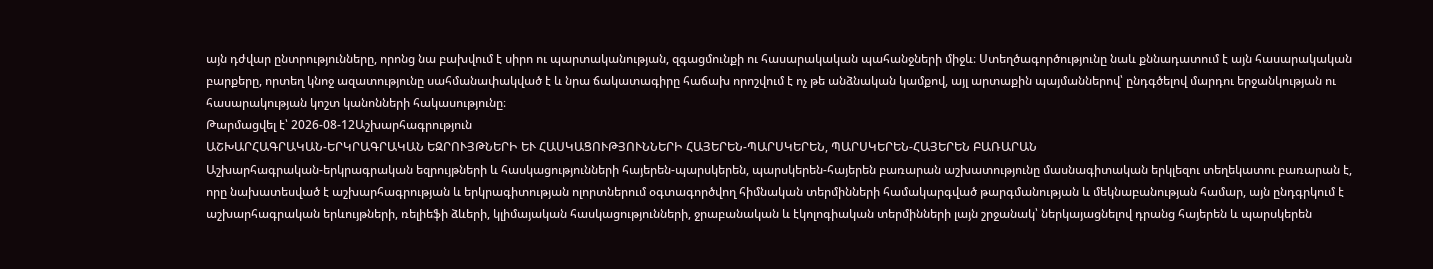այն դժվար ընտրությունները, որոնց նա բախվում է սիրո ու պարտականության, զգացմունքի ու հասարակական պահանջների միջև։ Ստեղծագործությունը նաև քննադատում է այն հասարակական բարքերը, որտեղ կնոջ ազատությունը սահմանափակված է և նրա ճակատագիրը հաճախ որոշվում է ոչ թե անձնական կամքով, այլ արտաքին պայմաններով՝ ընդգծելով մարդու երջանկության ու հասարակության կոշտ կանոնների հակասությունը։
Թարմացվել է՝ 2026-08-12Աշխարհագրություն
ԱՇԽԱՐՀԱԳՐԱԿԱՆ-ԵՐԿՐԱԳՐԱԿԱՆ ԵԶՐՈՒՅԹՆԵՐԻ ԵՒ ՀԱՍԿԱՑՈՒԹՅՈՒՆՆԵՐԻ ՀԱՅԵՐԵՆ-ՊԱՐՍԿԵՐԵՆ, ՊԱՐՍԿԵՐԵՆ-ՀԱՅԵՐԵՆ ԲԱՌԱՐԱՆ
Աշխարհագրական-երկրագրական եզրույթների և հասկացությունների հայերեն-պարսկերեն, պարսկերեն-հայերեն բառարան աշխատությունը մասնագիտական երկլեզու տեղեկատու բառարան է, որը նախատեսված է աշխարհագրության և երկրագիտության ոլորտներում օգտագործվող հիմնական տերմինների համակարգված թարգմանության և մեկնաբանության համար, այն ընդգրկում է աշխարհագրական երևույթների, ռելիեֆի ձևերի, կլիմայական հասկացությունների, ջրաբանական և էկոլոգիական տերմինների լայն շրջանակ՝ ներկայացնելով դրանց հայերեն և պարսկերեն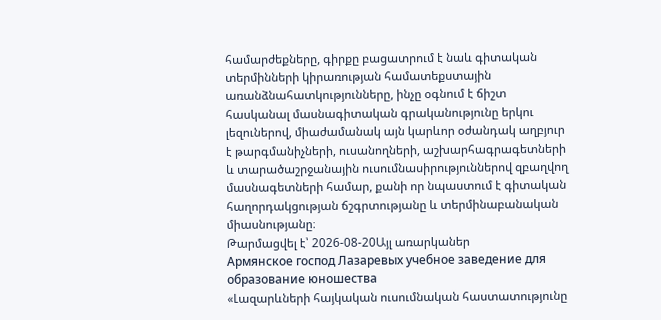համարժեքները, գիրքը բացատրում է նաև գիտական տերմինների կիրառության համատեքստային առանձնահատկությունները, ինչը օգնում է ճիշտ հասկանալ մասնագիտական գրականությունը երկու լեզուներով, միաժամանակ այն կարևոր օժանդակ աղբյուր է թարգմանիչների, ուսանողների, աշխարհագրագետների և տարածաշրջանային ուսումնասիրություններով զբաղվող մասնագետների համար, քանի որ նպաստում է գիտական հաղորդակցության ճշգրտությանը և տերմինաբանական միասնությանը։
Թարմացվել է՝ 2026-08-20Այլ առարկաներ
Армянское господ Лазаревых учебное заведение для образование юношества
«Լազարևների հայկական ուսումնական հաստատությունը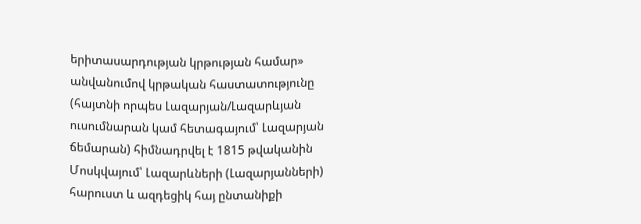երիտասարդության կրթության համար» անվանումով կրթական հաստատությունը (հայտնի որպես Լազարյան/Լազարևյան ուսումնարան կամ հետագայում՝ Լազարյան ճեմարան) հիմնադրվել է 1815 թվականին Մոսկվայում՝ Լազարևների (Լազարյանների) հարուստ և ազդեցիկ հայ ընտանիքի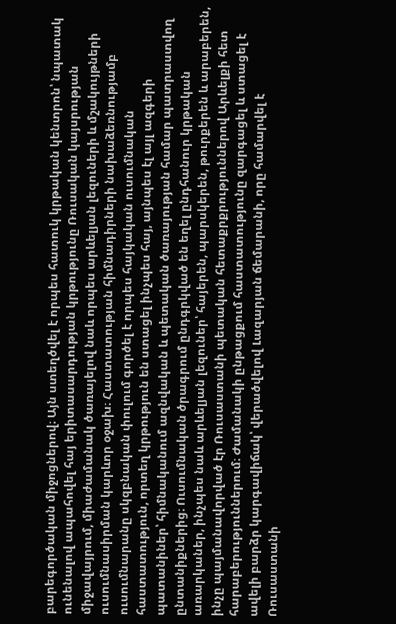բարեգործական միջոցներով։ Այն ստեղծվել է որպես հատուկ կրթական կենտրոն՝ նպատակ ունենալով ապահովել հայ երիտասարդության կրթությունը Ռուսական կայսրության միջավայրում, միաժամանակ ծառայելով նաև որպես արևելյան լեզուների և մշակույթների ուսումնասիրման կարևոր օջախ։ Հաստատության հիմնադիրների նախաձեռնությամբ ուսումնարանը սկզբնական փուլում գործել է որպես հայկական ուսումնական հաստատություն, որտեղ կրթություն են ստացել ինչպես հայ, այնպես էլ այլ ազգերի պատանիներ՝ հիմնականում ազնվական և պետական ծառայության համար պատրաստվող ընտանիքներից։ Ուսումնական ծրագրում ընդգրկված են եղել ընդհանուր կրթական առարկաներ, ինչպես նաև արևելյան լեզուներ՝ հայերեն, պարսկերեն, թուրքերեն և արաբերեն, ինչը պայմանավորված էր Ռուսաստանի պետական հետաքրքրություններով Արևելքի հետ հարաբերություններում։ Ժամանակի ընթացքում հաստատությունը զարգացել և ստացել է ավելի բարձր կարգավիճակ՝ վերածվելով Լազարյան ճեմարանի, որը համարվել է Ռուսաստանի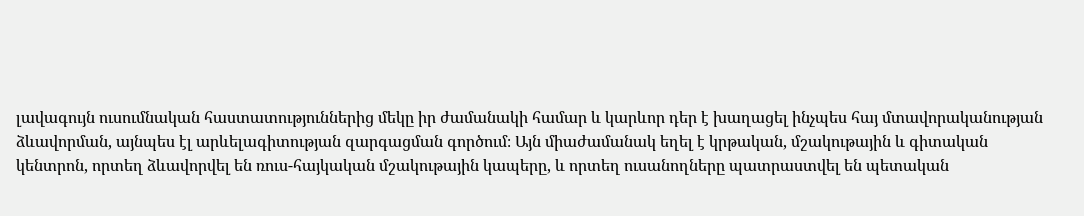լավագույն ուսումնական հաստատություններից մեկը իր ժամանակի համար և կարևոր դեր է խաղացել ինչպես հայ մտավորականության ձևավորման, այնպես էլ արևելագիտության զարգացման գործում։ Այն միաժամանակ եղել է կրթական, մշակութային և գիտական կենտրոն, որտեղ ձևավորվել են ռուս-հայկական մշակութային կապերը, և որտեղ ուսանողները պատրաստվել են պետական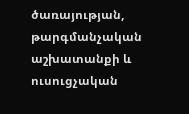ծառայության, թարգմանչական աշխատանքի և ուսուցչական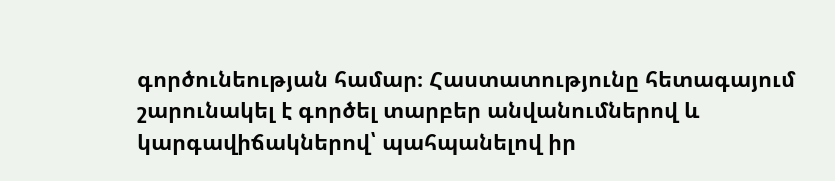գործունեության համար։ Հաստատությունը հետագայում շարունակել է գործել տարբեր անվանումներով և կարգավիճակներով՝ պահպանելով իր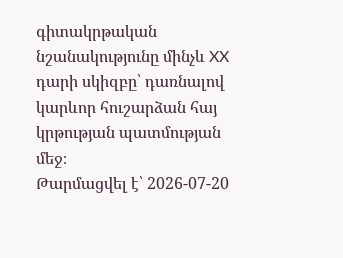գիտակրթական նշանակությունը մինչև XX դարի սկիզբը՝ դառնալով կարևոր հուշարձան հայ կրթության պատմության մեջ։
Թարմացվել է՝ 2026-07-20